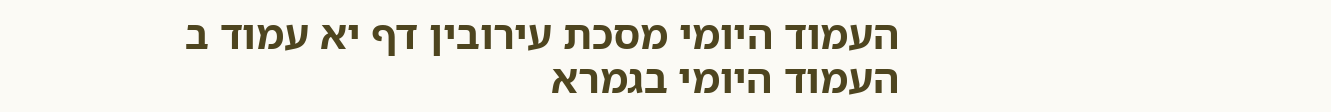העמוד היומי מסכת עירובין דף יא עמוד ב
העמוד היומי בגמרא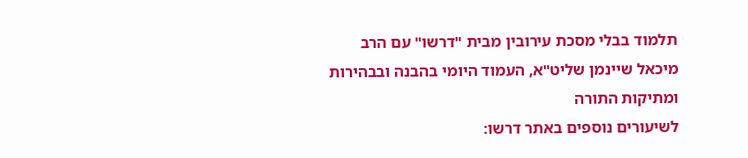תלמוד בבלי מסכת עירובין מבית "דרשו" עם הרב מיכאל שיינמן שליט"א, העמוד היומי בהבנה ובבהירות ומתיקות התורה
לשיעורים נוספים באתר דרשו: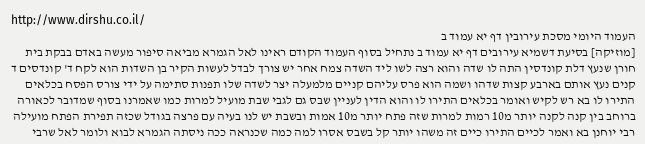http://www.dirshu.co.il/
העמוד היומי מסכת עירובין דף יא עמוד ב
[מוזיקה] בסיעת דשמיא עירובים דף יא עמוד ב נתחיל בסוף העמוד הקודם ראינו לאל הגמרא מביאה סיפור מעשה באדם בבקת בית חורן שנעץ דלת קונדסין התה לו שדה והוא רצה לשו ליד השדה צמח אחר יש צורך לבדל לעשות הקיר בן השדות הוא לקח ד' קונדסים ד קנים נעץ אותם בארבע קצות שדהו ושמה הוא פרס עליהם קניים מלמעלה יצר לשדה שלו תפנות סתימה על ידי צורס הפסח בכלאים התירו לו בא רש לקיש ואומר בכלאים התירו לו והוא הדין לעניין שבס גם לגבי שבת מועיל למרות כמו שאמרנו בסוף שמדובר לכאורה ברוחב בין קנה לקנה יותר מ10 רמות למרות שזה פתח יותר מ10 אמות ובשבת יש לנו בעיה עם פרצה בגודל שכזה תפירת הפתח מועילה רבי יוחנן בא ואמר לכיים התירו כיים זה משהו יותר קל בשבס אסרו למה כמה שכנראה ככה ניסתה הגמרא לבוא ולומר לאל שרבי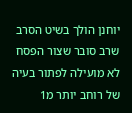יוחנן הולך בשיט הסרב שרב סובר שצור הפסח לא מועילה לפתור בעיה של רוחב יותר מ1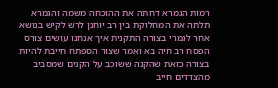רמות הגמרא דחתה את ההוכחה משמה והגמרא תלתה את המחלוקת בין רב יוחנן לרש לקיש בנושא אחר לגמרי בצורה התקנית איך אנחנו עושים צורס הפסח רב חיה בא ואמר שצור הספתח חייבת להיות בצורה כזאת שהקנה ששוכב על הקנים שמסביב מהצדדים חייב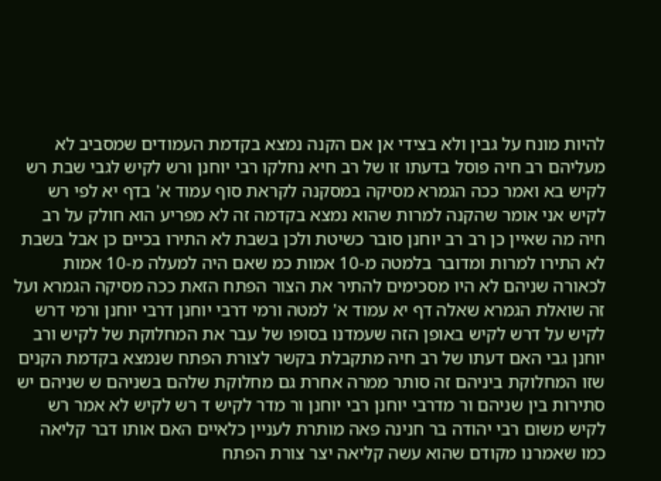להיות מונח על גבין ולא בצידי אן אם הקנה נמצא בקדמת העמודים שמסביב לא מעליהם רב חיה פוסל בדעתו זו של רב חיא נחלקו רבי יוחנן ורש לקיש לגבי שבת רש לקיש בא ואמר ככה הגמרא מסיקה במסקנה לקראת סוף עמוד א' בדף יא לפי רש לקיש אני אומר שהקנה למרות שהוא נמצא בקדמה זה לא מפריע הוא חולק על רב חיה מה שאיין כן רב רב יוחנן סובר כשיטת ולכן בשבת לא התירו בכיים כן אבל בשבת לא התירו למרות ומדובר בלמטה מ-10 אמות כמ שאם היה למעלה מ-10 אמות לכאורה שניהם לא היו מסכימים להתיר את הצור הפתח הזאת ככה מסיקה הגמרא ועל זה שואלת הגמרא שאלה דף יא עמוד א' למטה ורמי דרבי יוחנן דרבי יוחנן ורמי דרש לקיש על דרש לקיש באופן הזה שעמדנו בסופו של עבר את המחלוקת של לקיש ורב יוחנן גבי האם דעתו של רב חיה מתקבלת בקשר לצורת הפתח שנמצא בקדמת הקנים שזו המחלוקת ביניהם זה סותר ממרה אחרת גם מחלוקת שלהם בשניהם ש שניהם יש סתירות בין שניהם ור מדרבי יוחנן רבי יוחנן ור מדר לקיש ד רש לקיש לא אמר רש לקיש משום רבי יהודה בר חנינה פאה מותרת לעניין כלאיים האם אותו דבר קליאה כמו שאמרנו מקודם שהוא עשה קליאה יצר צורת הפתח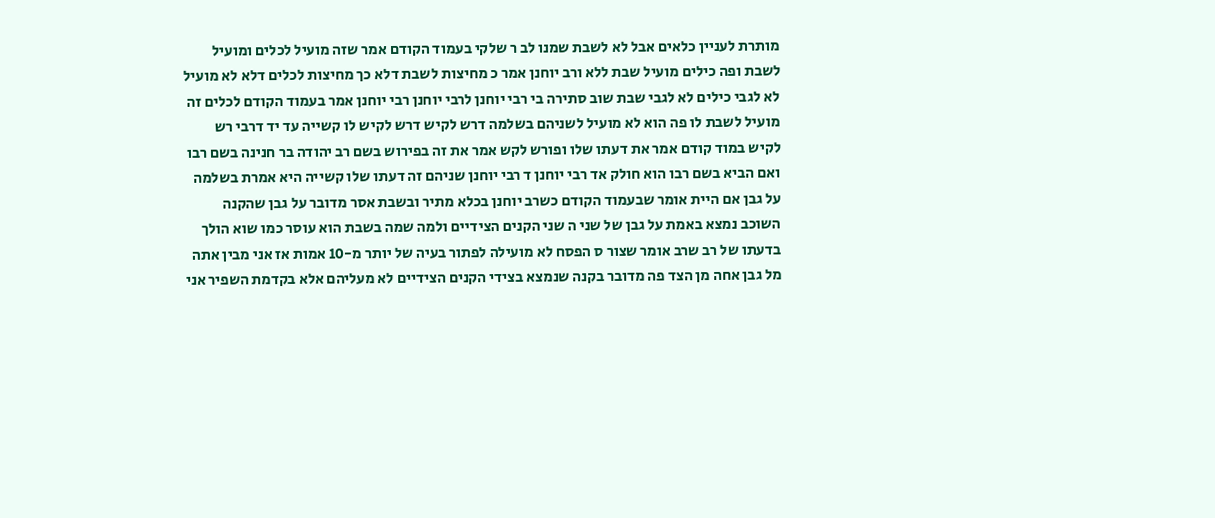מותרת לעניין כלאים אבל לא לשבת שמנו לב ר שלקי בעמוד הקודם אמר שזה מועיל לכלים ומועיל לשבת ופה כילים מועיל שבת ללא ורב יוחנן אמר כ מחיצות לשבת דלא כך מחיצות לכלים דלא לא מועיל לא לגבי כילים לא לגבי שבת שוב סתירה בי רבי יוחנן לרבי יוחנן רבי יוחנן אמר בעמוד הקודם לכלים זה מועיל לשבת לו פה הוא לא מועיל לשניהם בשלמה דרש לקיש דרש לקיש לו קשייה עד יד דרבי רש לקיש במוד קודם אמר את דעתו שלו ופורש לקש אמר את זה בפירוש בשם רב יהודה בר חנינה בשם רבו ואם הביא בשם רבו הוא חולק אד רבי יוחנן ד רבי יוחנן שניהם זה דעתו שלו קשייה היא אמרת בשלמה על גבן אם היית אומר שבעמוד הקודם כשרב יוחנן בכלא מתיר ובשבת אסר מדובר על גבן שהקנה השוכב נמצא באמת על גבן של שני ה שני הקנים הצידיים ולמה שמה בשבת הוא עוסר כמו שוא הולך בדעתו של רב שרב אומר שצור ס הפסח לא מועילה לפתור בעיה של יותר מ-10 אמות אז אני מבין אתה מל גבן אחה מן הצד פה מדובר בקנה שנמצא בצידי הקנים הצידיים לא מעליהם אלא בקדמת השפיר אני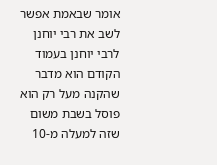אומר שבאמת אפשר לשב את רבי יוחנן לרבי יוחנן בעמוד הקודם הוא מדבר שהקנה מעל רק הוא פוסל בשבת משום שזה למעלה מ-10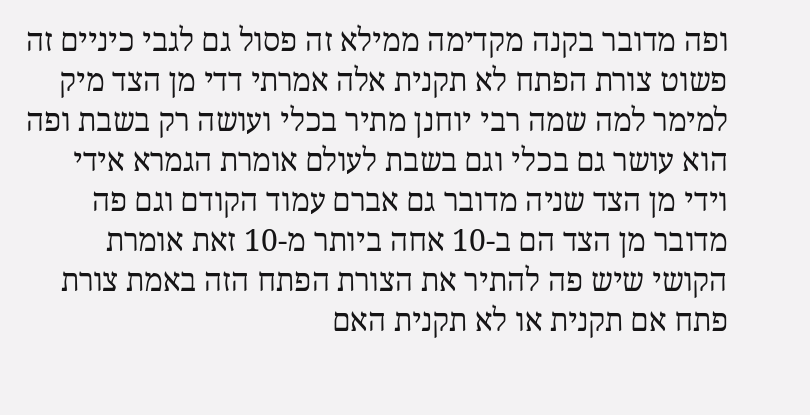ופה מדובר בקנה מקדימה ממילא זה פסול גם לגבי כיניים זה פשוט צורת הפתח לא תקנית אלה אמרתי דדי מן הצד מיק למימר למה שמה רבי יוחנן מתיר בכלי ועושה רק בשבת ופה הוא עושר גם בכלי וגם בשבת לעולם אומרת הגמרא אידי וידי מן הצד שניה מדובר גם אברם עמוד הקודם וגם פה מדובר מן הצד הם ב-10 אחה ביותר מ-10 זאת אומרת הקושי שיש פה להתיר את הצורת הפתח הזה באמת צורת פתח אם תקנית או לא תקנית האם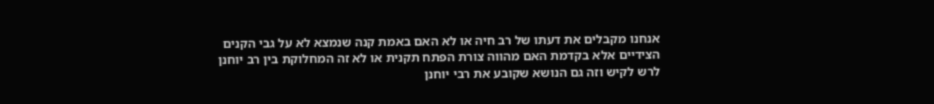אנחנו מקבלים את דעתו של רב חיה או לא האם באמת קנה שנמצא לא על גבי הקנים הצידיים אלא בקדמת האם מהווה צורת הפתח תקנית או לא זה המחלוקת בין רב יוחנן לרש לקיש וזה גם הנושא שקובע את רבי יוחנן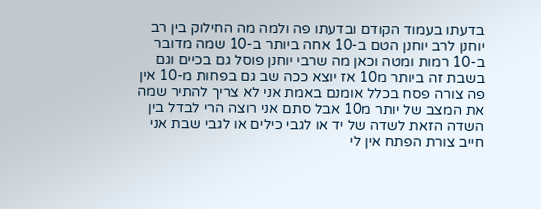בדעתו בעמוד הקודם ובדעתו פה ולמה מה החילוק בין רב יוחנן לרב יוחנן הטם ב-10 אחה ביותר ב-10 שמה מדובר ב-10 רמות ומטה וכאן מה שרבי יוחנן פוסל גם בכיים וגם בשבת זה ביותר מ10 אז יוצא ככה שב גם בפחות מ-10 אין פה צורה פסח בכלל אומנם באמת אני לא צריך להתיר שמה את המצב של יותר מ10 אבל סתם אני רוצה הרי לבדל בין השדה הזאת לשדה של יד או לגבי כילים או לגבי שבת אני חייב צורת הפתח אין לי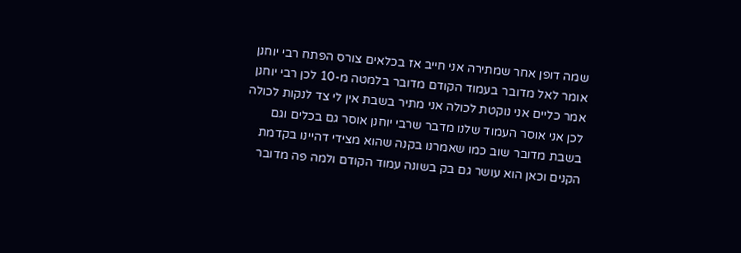שמה דופן אחר שמתירה אני חייב אז בכלאים צורס הפתח רבי יוחנן אומר לאל מדובר בעמוד הקודם מדובר בלמטה מ-10 לכן רבי יוחנן אמר כליים אני נוקטת לכולה אני מתיר בשבת אין לי צד לנקות לכולה לכן אני אוסר העמוד שלנו מדבר שרבי יוחנן אוסר גם בכלים וגם בשבת מדובר שוב כמו שאמרנו בקנה שהוא מצידי דהיינו בקדמת הקנים וכאן הוא עושר גם בק בשונה עמוד הקודם ולמה פה מדובר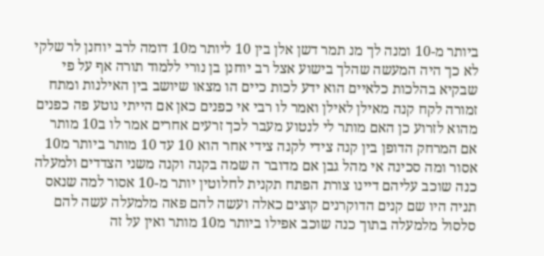ביותר מ-10 ומנה לך מנ תמר דשן אלן בין 10 ליותר מ10 דומה לרב יוחנן לר שלקי לא כך היה המעשה שהלך בישוע אצל רב יוחנן בן נורי ללמוד תורה אף על פי שבקיא בהלכות כלאיים הוא ידע לכות כיים הו מצאו שיושב בין האילנות ומתח זמורה לקח קנה מאילן לאילן ואמר לו רבי אי כפנים כאן אם הייתי נוטע פה כפנים מהוא לזרוע כן האם מותר לי לנטוע מעבר לכך זרעים אחרים אמר לו ב10 מותר אם המרחק הדופן בין קנה צידי לקנה צידי אחר הוא 10 עד 10 מותר ביותר מ10 אסור ומה סכינה אי מהל גבן אם מדובר ה שמה בקנה וקנה משני הצדדים ולמעלה כנה שוכב עליהם דיינו צורת הפתח תקנית לחלוטין יותר מ-10 אסור למה שנאס תניה היו שם קנים הדוקרנים קוצים כאלה ועשה להם פאה מלמעלה עשה להם סלסול מלמעלה בתוך כנה שוכב אפילו ביותר מ10 מותר ואין על זה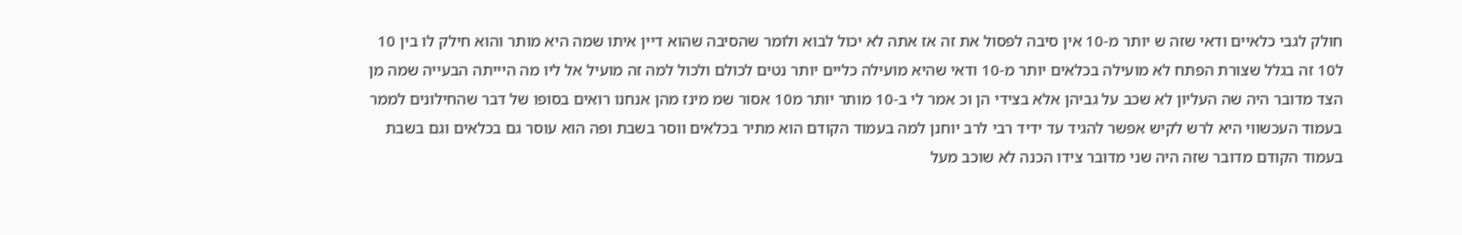חולק לגבי כלאיים ודאי שזה ש יותר מ-10 אין סיבה לפסול את זה אז אתה לא יכול לבוא ולומר שהסיבה שהוא דיין איתו שמה היא מותר והוא חילק לו בין 10 ל10 זה בגלל שצורת הפתח לא מועילה בכלאים יותר מ-10 ודאי שהיא מועילה כליים יותר נטים לכולם ולכול למה זה מועיל אל ליו מה היייתה הבעייה שמה מן הצד מדובר היה שה העליון לא שכב על גביהן אלא בצידי הן וכ אמר לי ב-10 מותר יותר מ10 אסור שמ מינז מהן אנחנו רואים בסופו של דבר שהחילונים לממר בעמוד העכשווי היא לרש לקיש אפשר להגיד עד ידיד רבי לרב יוחנן למה בעמוד הקודם הוא מתיר בכלאים ווסר בשבת ופה הוא עוסר גם בכלאים וגם בשבת בעמוד הקודם מדובר שזה היה שני מדובר צידו הכנה לא שוכב מעל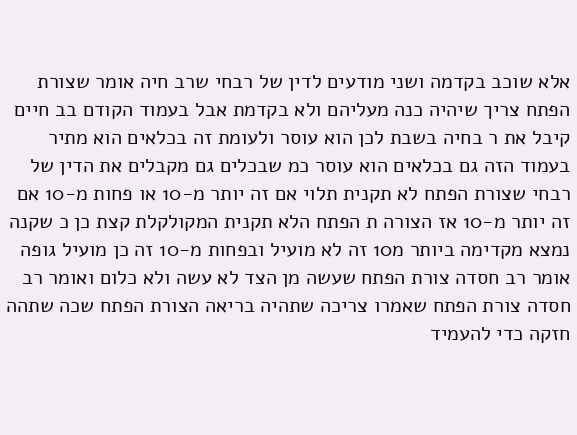אלא שוכב בקדמה ושני מודעים לדין של רבחי שרב חיה אומר שצורת הפתח צריך שיהיה כנה מעליהם ולא בקדמת אבל בעמוד הקודם בב חיים קיבל את ר בחיה בשבת לכן הוא עוסר ולעומת זה בכלאים הוא מתיר בעמוד הזה גם בכלאים הוא עוסר כמ שבכלים גם מקבלים את הדין של רבחי שצורת הפתח לא תקנית תלוי אם זה יותר מ-10 או פחות מ-10 אם זה יותר מ-10 אז הצורה ת הפתח הלא תקנית המקולקלת קצת כן כ שקנה נמצא מקדימה ביותר מ10 זה לא מועיל ובפחות מ-10 זה כן מועיל גופה אומר רב חסדה צורת הפתח שעשה מן הצד לא עשה ולא כלום ואומר רב חסדה צורת הפתח שאמרו צריכה שתהיה בריאה הצורת הפתח שכה שתהה חזקה כדי להעמיד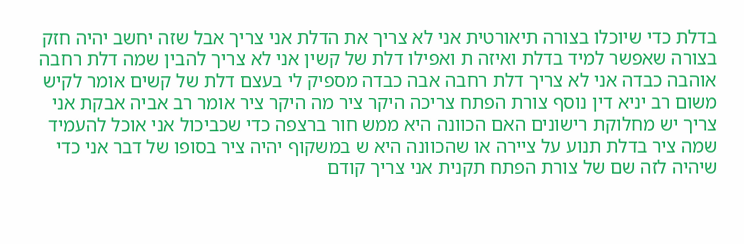בדלת כדי שיוכלו בצורה תיאורטית אני לא צריך את הדלת אני צריך אבל שזה יחשב יהיה חזק בצורה שאפשר למיד בדלת ואיזה ת ואפילו דלת של קשין אני לא צריך להבין שמה דלת רחבה אוהבה כבדה אני לא צריך דלת רחבה אבה כבדה מספיק לי בעצם דלת של קשים אומר לקיש משום רב יניא דין נוסף צורת הפתח צריכה היקר ציר מה היקר ציר אומר רב אביה אבקת אני צריך יש מחלוקת רישונים האם הכוונה היא ממש חור ברצפה כדי שכביכול אני אוכל להעמיד שמה ציר בדלת תנוע על ציירה או שהכוונה היא ש במשקוף יהיה ציר בסופו של דבר אני כדי שיהיה לזה שם של צורת הפתח תקנית אני צריך קודם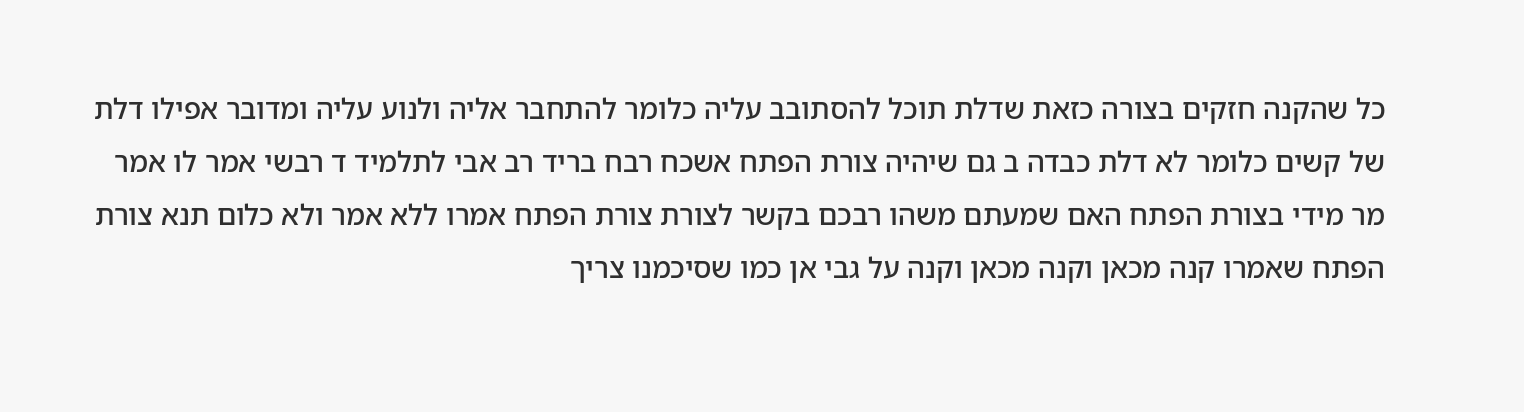כל שהקנה חזקים בצורה כזאת שדלת תוכל להסתובב עליה כלומר להתחבר אליה ולנוע עליה ומדובר אפילו דלת של קשים כלומר לא דלת כבדה ב גם שיהיה צורת הפתח אשכח רבח בריד רב אבי לתלמיד ד רבשי אמר לו אמר מר מידי בצורת הפתח האם שמעתם משהו רבכם בקשר לצורת צורת הפתח אמרו ללא אמר ולא כלום תנא צורת הפתח שאמרו קנה מכאן וקנה מכאן וקנה על גבי אן כמו שסיכמנו צריך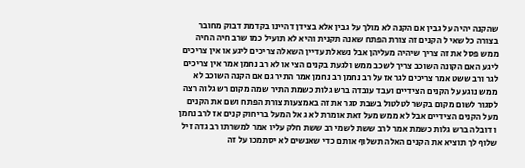שהקנה יהיה על גבין אם הקנה לא מולך על גבין אלא בצידן דהיינו בקדמת דבוק מחובר בצורה כל שאי ל הקנים זה צורת הפתח שאנה תקנית והיא לא תועיל כמו שרב חיה החיה ממש פסל את זה צריך שיהיה מעליהן אבל נשאלת עדיין השאלה צריכים ליגע או אין צריכים ליגע האם הקונה השוכב צריך לשכב ממש ולגעת בקנים הצי או לא רב נחמן אמר אין צריכים לגר ורב ששט אמר צריכים לגר אז על רב נחמן רב נחמן אמר התיר גם אם הקנה השוכב לא ממש נוגע על הקנים הצידיים ועבד עובדה ברש גלות כשמת התיר שמה מקום רש גלוה רצה לסגור לשום מקום בקשר לטלטול בשבת סגר את זה באמצעות צורת הפתח ושם את הקנים מעל הקנים הצידיים אבל לא ממש מעל זאת אומרת לא ג אל המעל בריחוק קנים אז לרב נחמן ו דובלה ברש גלות כשמת אמר לרב ששת לשמי רב ששת חלק עליו אמר למשרתו רב גדה זיל שלוף לך תוציא את הקנים האלה תשלוף אותם כדי שאנשים לא יסתמכו על זה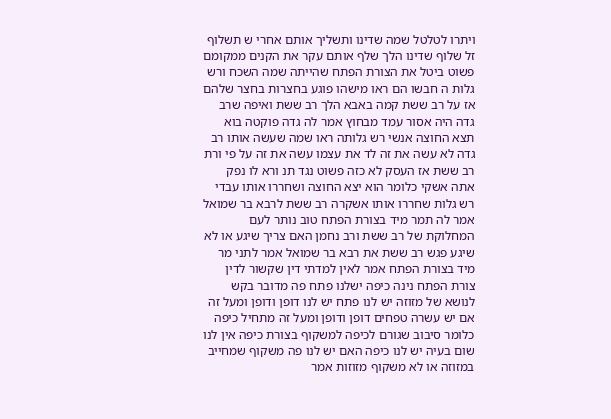ויתרו לטלטל שמה שדינו ותשליך אותם אחרי ש תשלוף זל שלוף שדינו הלך שלף אותם עקר את הקנים ממקומם פשוט ביטל את הצורת הפתח שהייתה שמה השכח ורש גלות ה חבשו הם ראו מישהו פוגע בחצרות בחצר שלהם אז על רב ששת קמה באבא הלך רב ששת ואיפה שרב גדה היה אסור עמד מבחוץ אמר לה גדה פוקטה בוא תצא החוצה אנשי רש גלותה ראו שמה שעשה אותו רב גדה לא עשה את זה לד את עצמו עשה את זה על פי ורת רב ששת אז העסק לא כזה פשוט נגד תנ ורא לו נפק אתה אשקי כלומר הוא יצא החוצה ושחררו אותו עבדי רש גלות שחררו אותו אשקרה רב ששת לרבא בר שמואל אמר לה תמר מיד בצורת הפתח טוב נותר לעם המחלוקת של רב ששת ורב נחמן האם צריך שיגע או לא שיגע פגש רב ששת את רבא בר שמואל אמר לתני מר מיד בצורת הפתח אמר לאין למדתי דין שקשור לדין צורת הפתח נינה כיפה ישלנו פתח פה מדובר בקש לנושא של מזוזה יש לנו פתח יש לנו דופן ודופן ומעל זה אם יש עשרה טפחים דופן ודופן ומעל זה מתחיל כיפה כלומר סיבוב שגורם לכיפה למשקוף בצורת כיפה אין לנו שום בעיה יש לנו כיפה האם יש לנו פה משקוף שמחייב במזוזה או לא משקוף מזוזות אמר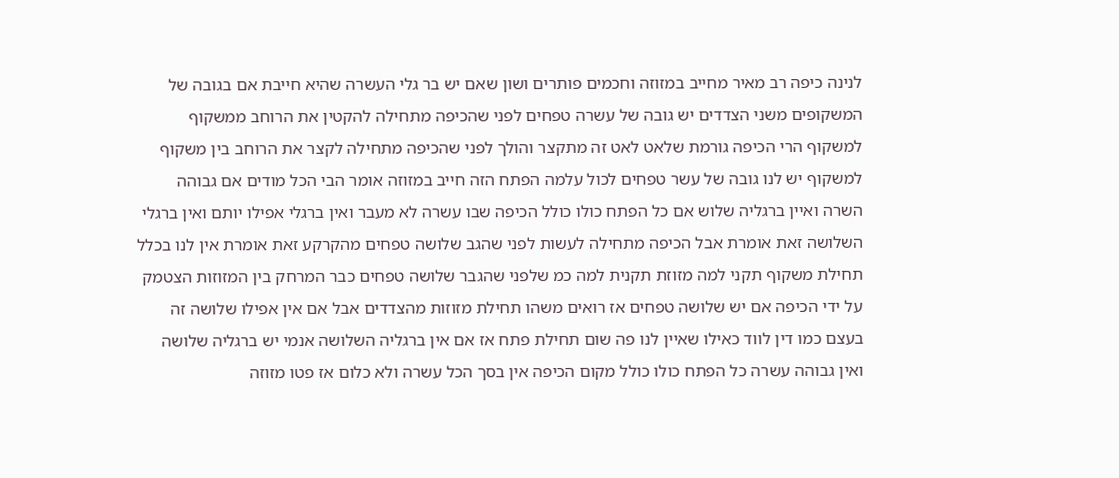לנינה כיפה רב מאיר מחייב במזוזה וחכמים פותרים ושון שאם יש בר גלי העשרה שהיא חייבת אם בגובה של המשקופים משני הצדדים יש גובה של עשרה טפחים לפני שהכיפה מתחילה להקטין את הרוחב ממשקוף למשקוף הרי הכיפה גורמת שלאט לאט זה מתקצר והולך לפני שהכיפה מתחילה לקצר את הרוחב בין משקוף למשקוף יש לנו גובה של עשר טפחים לכול עלמה הפתח הזה חייב במזוזה אומר הבי הכל מודים אם גבוהה השרה ואיין ברגליה שלוש אם כל הפתח כולו כולל הכיפה שבו עשרה לא מעבר ואין ברגלי אפילו יותם ואין ברגלי השלושה זאת אומרת אבל הכיפה מתחילה לעשות לפני שהגב שלושה טפחים מהקרקע זאת אומרת אין לנו בכלל תחילת משקוף תקני למה מזוזת תקנית למה כמ שלפני שהגבר שלושה טפחים כבר המרחק בין המזוזות הצטמק על ידי הכיפה אם יש שלושה טפחים אז רואים משהו תחילת מזוזות מהצדדים אבל אם אין אפילו שלושה זה בעצם כמו דין לווד כאילו שאיין לנו פה שום תחילת פתח אז אם אין ברגליה השלושה אנמי יש ברגליה שלושה ואין גבוהה עשרה כל הפתח כולו כולל מקום הכיפה אין בסך הכל עשרה ולא כלום אז פטו מזוזה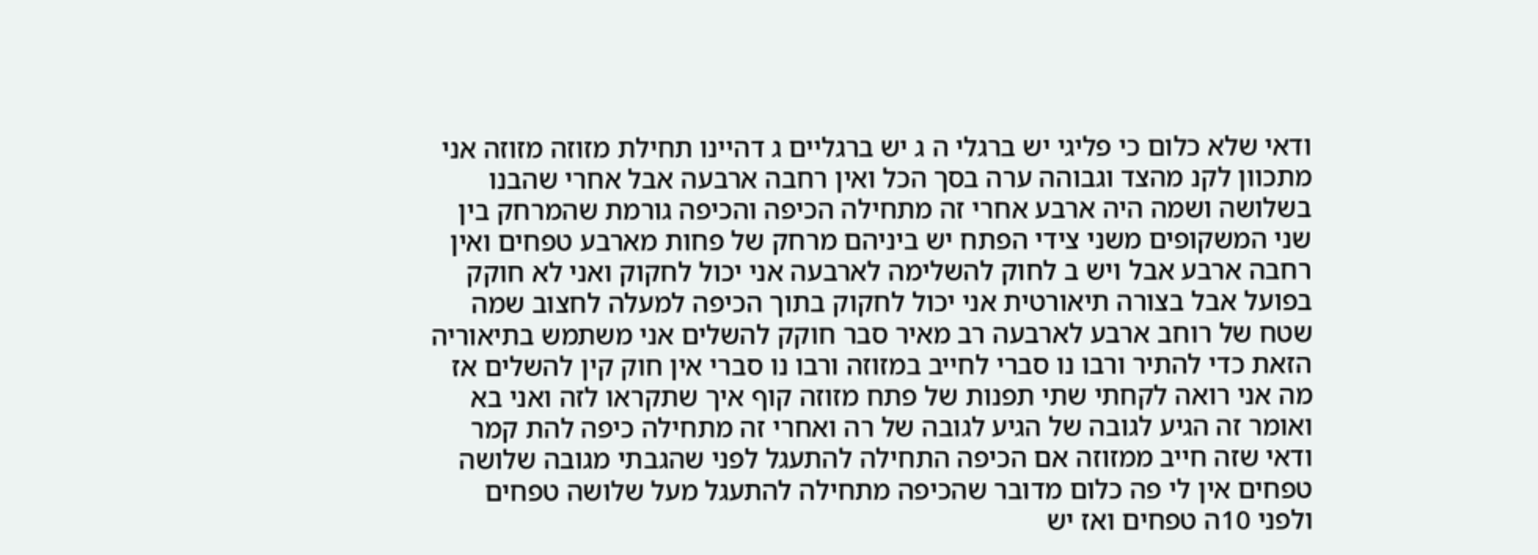ודאי שלא כלום כי פליגי יש ברגלי ה ג יש ברגליים ג דהיינו תחילת מזוזה מזוזה אני מתכוון לקנ מהצד וגבוהה ערה בסך הכל ואין רחבה ארבעה אבל אחרי שהבנו בשלושה ושמה היה ארבע אחרי זה מתחילה הכיפה והכיפה גורמת שהמרחק בין שני המשקופים משני צידי הפתח יש ביניהם מרחק של פחות מארבע טפחים ואין רחבה ארבע אבל ויש ב לחוק להשלימה לארבעה אני יכול לחקוק ואני לא חוקק בפועל אבל בצורה תיאורטית אני יכול לחקוק בתוך הכיפה למעלה לחצוב שמה שטח של רוחב ארבע לארבעה רב מאיר סבר חוקק להשלים אני משתמש בתיאוריה הזאת כדי להתיר ורבו נו סברי לחייב במזוזה ורבו נו סברי אין חוק קין להשלים אז מה אני רואה לקחתי שתי תפנות של פתח מזוזה קוף איך שתקראו לזה ואני בא ואומר זה הגיע לגובה של הגיע לגובה של רה ואחרי זה מתחילה כיפה להת קמר ודאי שזה חייב ממזוזה אם הכיפה התחילה להתעגל לפני שהגבתי מגובה שלושה טפחים אין לי פה כלום מדובר שהכיפה מתחילה להתעגל מעל שלושה טפחים ולפני 10ה טפחים ואז יש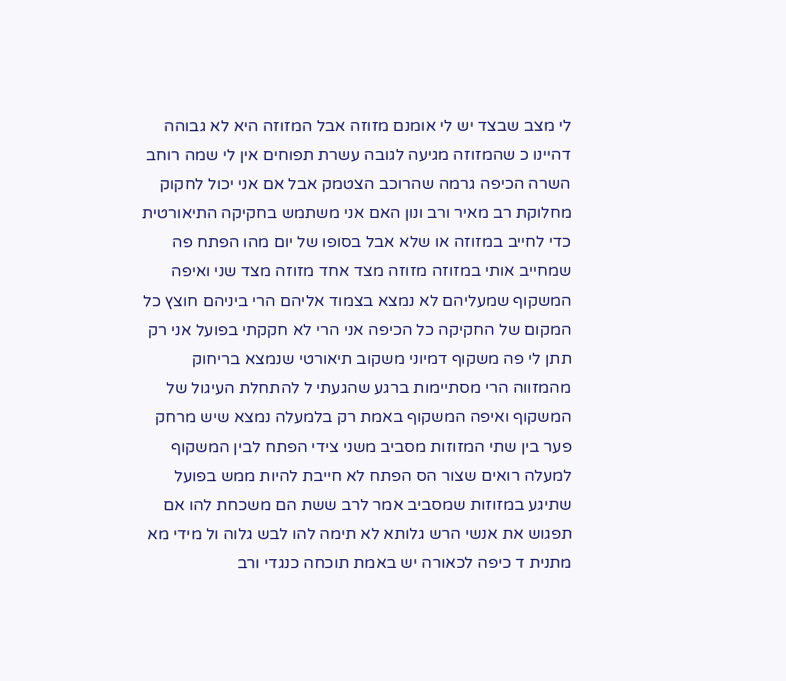לי מצב שבצד יש לי אומנם מזוזה אבל המזוזה היא לא גבוהה דהיינו כ שהמזוזה מגיעה לגובה עשרת תפוחים אין לי שמה רוחב השרה הכיפה גרמה שהרוכב הצטמק אבל אם אני יכול לחקוק מחלוקת רב מאיר ורב ונון האם אני משתמש בחקיקה התיאורטית כדי לחייב במזוזה או שלא אבל בסופו של יום מהו הפתח פה שמחייב אותי במזוזה מזוזה מצד אחד מזוזה מצד שני ואיפה המשקוף שמעליהם לא נמצא בצמוד אליהם הרי ביניהם חוצץ כל המקום של החקיקה כל הכיפה אני הרי לא חקקתי בפועל אני רק תתן לי פה משקוף דמיוני משקוב תיאורטי שנמצא בריחוק מהמזווה הרי מסתיימות ברגע שהגעתי ל להתחלת העיגול של המשקוף ואיפה המשקוף באמת רק בלמעלה נמצא שיש מרחק פער בין שתי המזוזות מסביב משני צידי הפתח לבין המשקוף למעלה רואים שצור הס הפתח לא חייבת להיות ממש בפועל שתיגע במזוזות שמסביב אמר לרב ששת הם משכחת להו אם תפגוש את אנשי הרש גלותא לא תימה להו לבש גלוה ול מידי מא מתנית ד כיפה לכאורה יש באמת תוכחה כנגדי ורב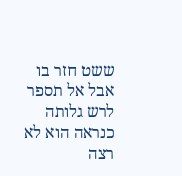ששט חזר בו אבל אל תספר לרש גלותה כנראה הוא לא רצה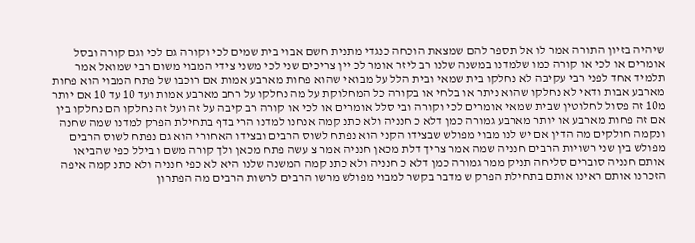שיהיה בזיון התורה אמר לו אל תספר להם שמצאת הוכחה כנגדי מתנית חשם אבוי בית שמים לכי וקורה גם לכי וגם קורה ובסל אומרים או לכי או קורה כמו שלמדנו במשנה שלנו רב ליזר אומר לכ יין צריכים שני לכי משני צידי המבוי משום רבי שמואל אמר תלמיד אחד לפני רבי עקיבה לא נחלקו בית שמאי ובית הלל על מבואי שהוא פחות מארבע אמות אם רוכבו של פתח המבוי הוא פחות מארבע אבות ודאי לא נחלקו שהוא ניתר או בלחי או בקורה כל המחלוקת על מה נחלקו על רחב מארבע אמות ועד 10 עד 10 אם יותר מ10 זה פסול לחלוטין שבית שמאי אומרים לכי וקורה ובי סלל אומרים או לכי או קורה רב קיבה על זה ועל זה נחלקו הם נחלקו בין אם זה פחות מארבע או יותר מארבע גמורה כמן דלא כ חנניה ולא כתנ קמה אנחנו למדנו הרי בדף בתחילת הפרק למדנו שמה שחנה ונקמה חולקים מה הדין אם יש לנו מבוי מפולש שבצידו הקני הוא נפתח לשוס הרבים ובצידו האחורי הוא גם נפתח לשוס הרבים מפולש בין שני רשויות הרבים חנניה שמה אמר צריך דלת מכאן חנניה אמר צ עשה פתח מכאן ולך קורה משם ו בילל כפי שהביאו אותם חנניה סוברים סליחה תניק ממר גמורה כמן דלא כ חנניה ולא כתנ קמה המשנה שלנו היא לא כפי חנניה ולא כתנ קמה איפה הזכרנו אותם ראינו אותם בתחילת הפרק ש מדבר בקשר למבוי מפולש מרשו הרבים לרשות הרבים מה הפתרון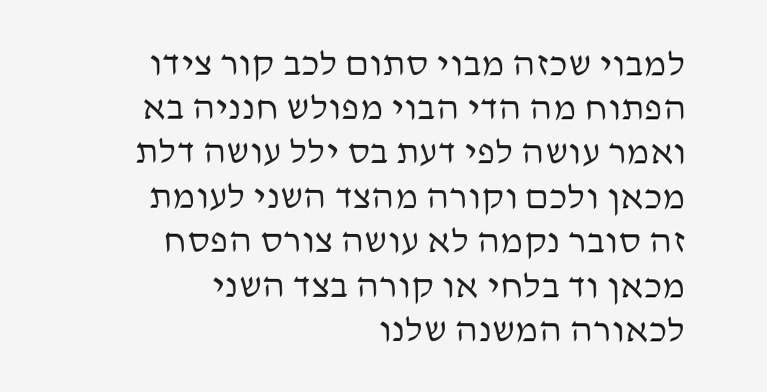למבוי שכזה מבוי סתום לכב קור צידו הפתוח מה הדי הבוי מפולש חנניה בא ואמר עושה לפי דעת בס ילל עושה דלת מכאן ולכם וקורה מהצד השני לעומת זה סובר נקמה לא עושה צורס הפסח מכאן וד בלחי או קורה בצד השני לכאורה המשנה שלנו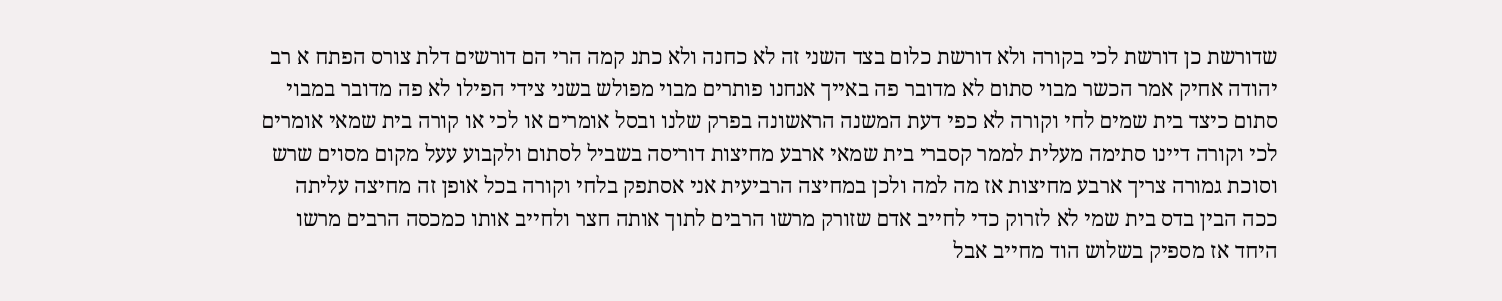שדורשת כן דורשת לכי בקורה ולא דורשת כלום בצד השני זה לא כחנה ולא כתנ קמה הרי הם דורשים דלת צורס הפתח א רב יהודה אחיק אמר הכשר מבוי סתום לא מדובר פה באייך אנחנו פותרים מבוי מפולש בשני צידי הפילו לא פה מדובר במבוי סתום כיצד בית שמים לחי וקורה לא כפי דעת המשנה הראשונה בפרק שלנו ובסל אומרים או לכי או קורה בית שמאי אומרים לכי וקורה דיינו סתימה מעלית לממר קסברי בית שמאי ארבע מחיצות דוריסה בשביל לסתום ולקבוע עעל מקום מסוים שרש וסוכת גמורה צריך ארבע מחיצות אז מה למה ולכן במחיצה הרביעית אני אסתפק בלחי וקורה בכל אופן זה מחיצה עליתה ככה הבין בדס בית שמי לא לזרוק כדי לחייב אדם שזורק מרשו הרבים לתוך אותה חצר ולחייב אותו כמכסה הרבים מרשו היחד אז מספיק בשלוש הוד מחייב אבל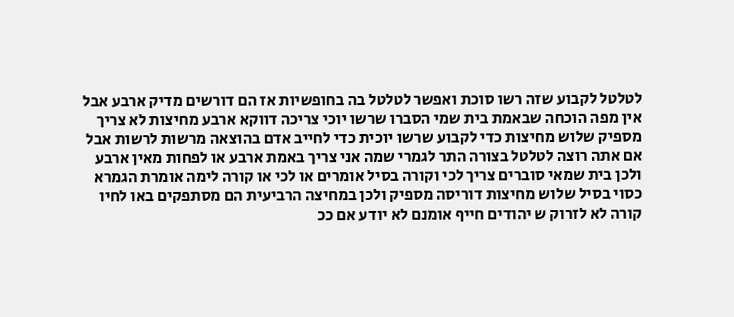לטלטל לקבוע שזה רשו סוכת ואפשר לטלטל בה בחופשיות אז הם דורשים מדיק ארבע אבל אין מפה הוכחה שבאמת בית שמי הסברו שרשו יוכי צריכה דווקא ארבע מחיצות לא צריך מספיק שלוש מחיצות כדי לקבוע שרשו יוכית כדי לחייב אדם בהוצאה מרשות לרשות אבל אם אתה רוצה לטלטל בצורה התר לגמרי שמה אני צריך באמת ארבע או לפחות מאין ארבע ולכן בית שמאי סוברים צריך לכי וקורה בסיל אומרים או לכי או קורה לימה אומרת הגמרא כסוי בסיל שלוש מחיצות דוריסה מספיק ולכן במחיצה הרביעית הם מסתפקים באו לחיו קורה לא לזרוק ש יהודים חייף אומנם לא יודע אם ככ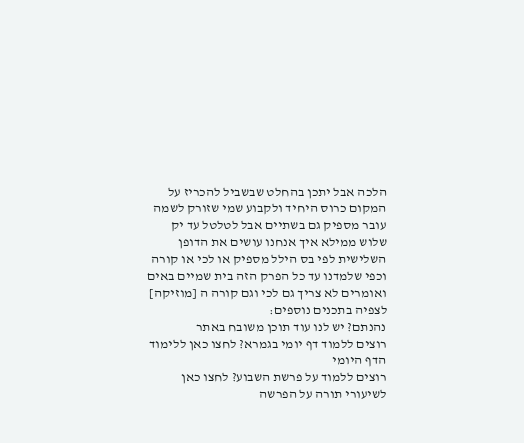הלכה אבל יתכן בהחלט שבשביל להכריז על המקום כרוס היחיד ולקבוע שמי שזורק לשמה עובר מספיק גם בשתיים אבל לטלטל עד יק שלוש ממילא איך אנחנו עושים את הדופן השלישית לפי בס הילל מספיק או לכי או קורה וכפי שלמדנו עד כל הפרק הזה בית שמיים באים ואומרים לא צריך גם לכי וגם קורה ה [מוזיקה]
לצפיה בתכנים נוספים:
נהנתם? יש לנו עוד תוכן משובח באתר
רוצים ללמוד דף יומי בגמרא? לחצו כאן ללימוד הדף היומי
רוצים ללמוד על פרשת השבוע? לחצו כאן לשיעורי תורה על הפרשה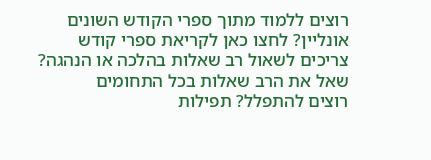רוצים ללמוד מתוך ספרי הקודש השונים אונליין? לחצו כאן לקריאת ספרי קודש
צריכים לשאול רב שאלות בהלכה או הנהגה? שאל את הרב שאלות בכל התחומים
רוצים להתפלל? תפילות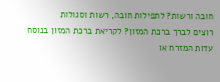חובה ורשות? לתפילות חובה, רשות וסגולות
רוצים לברך ברכת המזון? לקריאת ברכת המזון בנוסח עדות המזרח או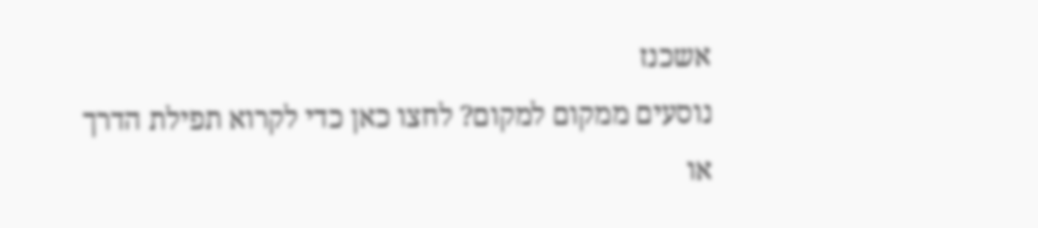אשכנז
נוסעים ממקום למקום? לחצו כאן כדי לקרוא תפילת הדרך או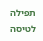תפילה לטיסה